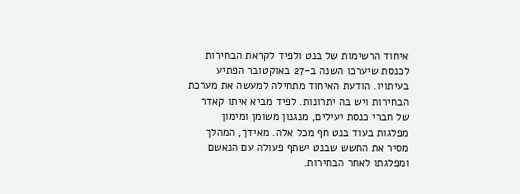איחוד הרשימות של בנט ולפיד לקראת הבחירות לכנסת שיערכו השנה ב-27 באוקטובר הפתיע בעיתויו. הודעת האיחוד מתחילה למעשה את מערכת הבחירות ויש בה יתרונות. לפיד מביא איתו קאדר של חברי כנסת יעילים, מנגנון משומן ומימון מפלגות בעוד בנט חף מכל אלה. מאידך, המהלך מסיר את החשש שבנט ישתף פעולה עם הנאשם ומפלגתו לאחר הבחירות.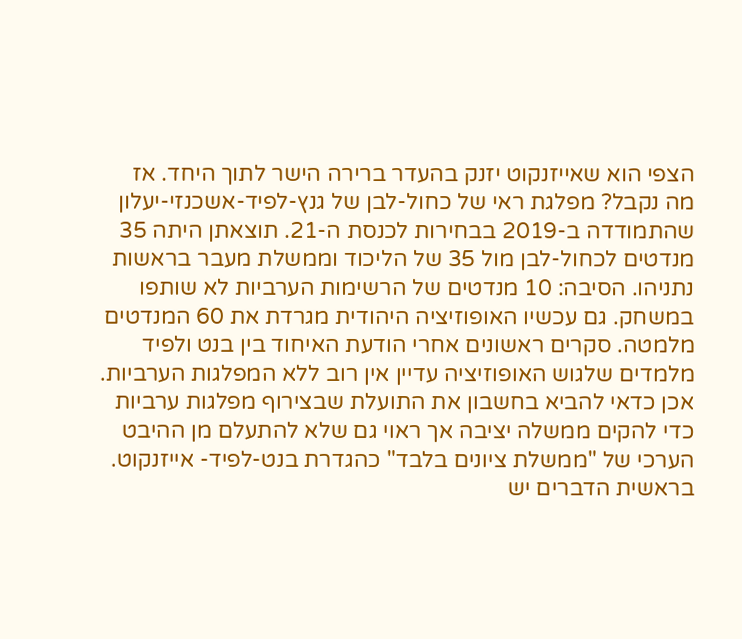הצפי הוא שאייזנקוט יזנק בהעדר ברירה הישר לתוך היחד. אז מה נקבל? מפלגת ראי של כחול-לבן של גנץ-לפיד-אשכנזי-יעלון שהתמודדה ב-2019 בבחירות לכנסת ה-21. תוצאתן היתה 35 מנדטים לכחול-לבן מול 35 של הליכוד וממשלת מעבר בראשות נתניהו. הסיבה: 10 מנדטים של הרשימות הערביות לא שותפו במשחק. גם עכשיו האופוזיציה היהודית מגרדת את 60 המנדטים מלמטה. סקרים ראשונים אחרי הודעת האיחוד בין בנט ולפיד מלמדים שלגוש האופוזיציה עדיין אין רוב ללא המפלגות הערביות.
אכן כדאי להביא בחשבון את התועלת שבצירוף מפלגות ערביות כדי להקים ממשלה יציבה אך ראוי גם שלא להתעלם מן ההיבט הערכי של "ממשלת ציונים בלבד" כהגדרת בנט-לפיד- אייזנקוט. בראשית הדברים יש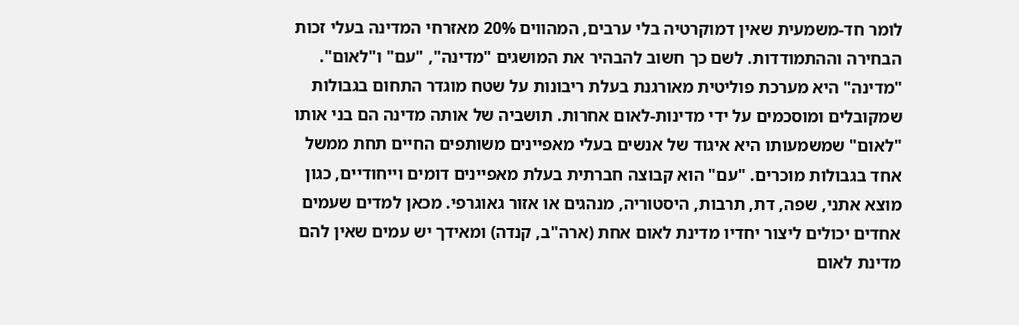לומר חד-משמעית שאין דמוקרטיה בלי ערבים, המהווים 20% מאזרחי המדינה בעלי זכות הבחירה וההתמודדות. לשם כך חשוב להבהיר את המושגים "מדינה", "עם" ו"לאום".
"מדינה" היא מערכת פוליטית מאורגנת בעלת ריבונות על שטח מוגדר התחום בגבולות שמקובלים ומוסכמים על ידי מדינות-לאום אחרות. תושביה של אותה מדינה הם בני אותו "לאום" שמשמעותו היא איגוד של אנשים בעלי מאפיינים משותפים החיים תחת ממשל אחד בגבולות מוכרים. "עם" הוא קבוצה חברתית בעלת מאפיינים דומים וייחודיים, כגון מוצא אתני, שפה, דת, תרבות, היסטוריה, מנהגים או אזור גאוגרפי. מכאן למדים שעמים אחדים יכולים ליצור יחדיו מדינת לאום אחת (ארה"ב, קנדה) ומאידך יש עמים שאין להם מדינת לאום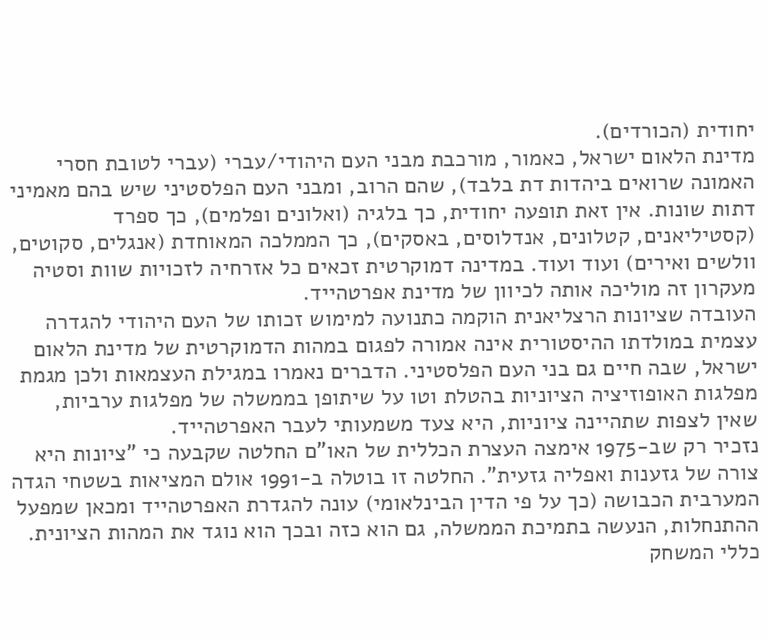יחודית (הכורדים).
מדינת הלאום ישראל, כאמור, מורכבת מבני העם היהודי/עברי (עברי לטובת חסרי האמונה שרואים ביהדות דת בלבד), שהם הרוב, ומבני העם הפלסטיני שיש בהם מאמיני דתות שונות. אין זאת תופעה יחודית, כך בלגיה (ואלונים ופלמים), כך ספרד (קסטיליאנים, קטלונים, אנדלוסים, באסקים), כך הממלכה המאוחדת (אנגלים, סקוטים, וולשים ואירים) ועוד ועוד. במדינה דמוקרטית זכאים כל אזרחיה לזכויות שוות וסטיה מעקרון זה מוליכה אותה לכיוון של מדינת אפרטהייד.
העובדה שציונות הרצליאנית הוקמה כתנועה למימוש זכותו של העם היהודי להגדרה עצמית במולדתו ההיסטורית אינה אמורה לפגום במהות הדמוקרטית של מדינת הלאום ישראל, שבה חיים גם בני העם הפלסטיני. הדברים נאמרו במגילת העצמאות ולכן מגמת מפלגות האופוזיציה הציוניות בהטלת וטו על שיתופן בממשלה של מפלגות ערביות, שאין לצפות שתהיינה ציוניות, היא צעד משמעותי לעבר האפרטהייד.
נזכיר רק שב-1975 אימצה העצרת הכללית של האו"ם החלטה שקבעה כי "ציונות היא צורה של גזענות ואפליה גזעית". החלטה זו בוטלה ב-1991 אולם המציאות בשטחי הגדה המערבית הכבושה (כך על פי הדין הבינלאומי) עונה להגדרת האפרטהייד ומכאן שמפעל ההתנחלות, הנעשה בתמיכת הממשלה, גם הוא כזה ובכך הוא נוגד את המהות הציונית.
כללי המשחק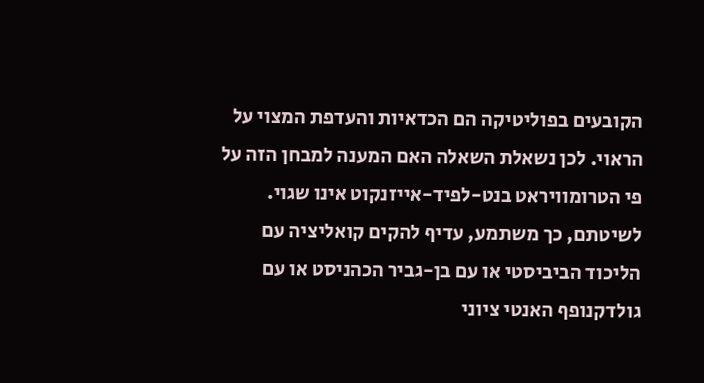הקובעים בפוליטיקה הם הכדאיות והעדפת המצוי על הראוי. לכן נשאלת השאלה האם המענה למבחן הזה על פי הטרומוויראט בנט-לפיד-אייזנקוט אינו שגוי. לשיטתם, כך משתמע, עדיף להקים קואליציה עם הליכוד הביביסטי או עם בן-גביר הכהניסט או עם גולדקנופף האנטי ציוני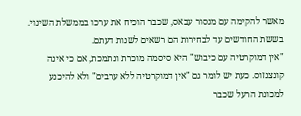מאשר להקימה עם מנסור עבאס, שכבר הוכיח את ערכו בממשלת השינוי. בששת החודשים עד לבחירות הם רשאים לשנות דעתם.
"אין דמוקרטיה עם כיבוש" היא סיסמה מוכרת ונתמכת, אם כי אינה קונצנזוס. כעת יש לומר גם "אין דמוקרטיה ללא ערבים" ולא להיכנע למכונת הרעל שכבר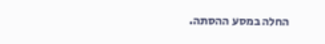החלה במסע ההסתה.